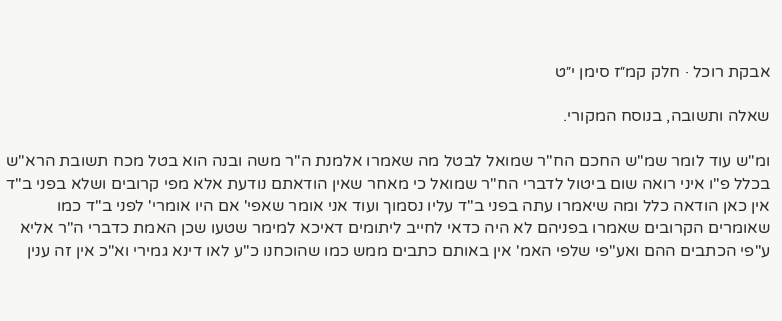אבקת רוכל · חלק קמ״ז סימן י״ט

שאלה ותשובה, בנוסח המקורי.

ומ"ש עוד לומר שמ"ש החכם הח"ר שמואל לבטל מה שאמרו אלמנת ה"ר משה ובנה הוא בטל מכח תשובת הרא"ש בכלל פ"ו איני רואה שום ביטול לדברי הח"ר שמואל כי מאחר שאין הודאתם נודעת אלא מפי קרובים ושלא בפני ב"ד אין כאן הודאה כלל ומה שיאמרו עתה בפני ב"ד עליו נסמוך ועוד אני אומר שאפי' אם היו אומרי' לפני ב"ד כמו שאומרים הקרובים שאמרו בפניהם לא היה כדאי לחייב ליתומים דאיכא למימר שטעו שכן האמת כדברי ה"ר אליא ע"פי הכתבים ההם ואע"פי שלפי האמ' אין באותם כתבים ממש כמו שהוכחנו כ"ע לאו דינא גמירי וא"כ אין זה ענין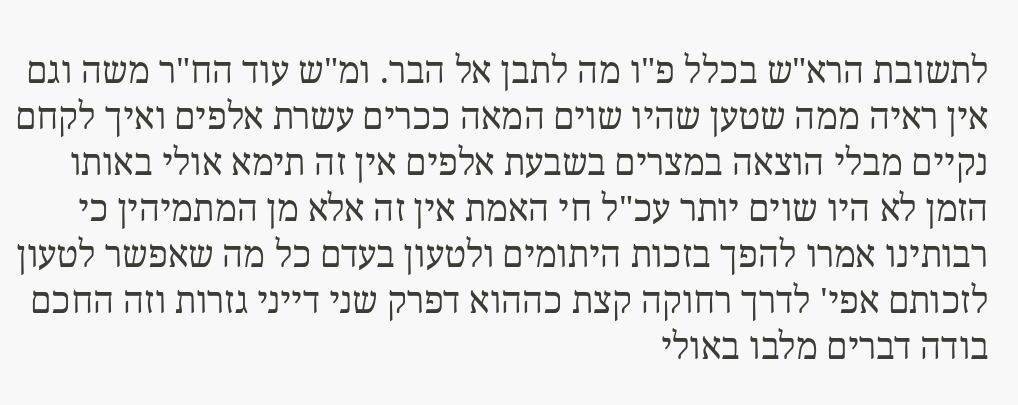לתשובת הרא"ש בכלל פ"ו מה לתבן אל הבר. ומ"ש עוד הח"ר משה וגם אין ראיה ממה שטען שהיו שוים המאה ככרים עשרת אלפים ואיך לקחם נקיים מבלי הוצאה במצרים בשבעת אלפים אין זה תימא אולי באותו הזמן לא היו שוים יותר עכ"ל חי האמת אין זה אלא מן המתמיהין כי רבותינו אמרו להפך בזכות היתומים ולטעון בעדם כל מה שאפשר לטעון לזכותם אפי' לדרך רחוקה קצת כההוא דפרק שני דייני גזרות וזה החכם בודה דברים מלבו באולי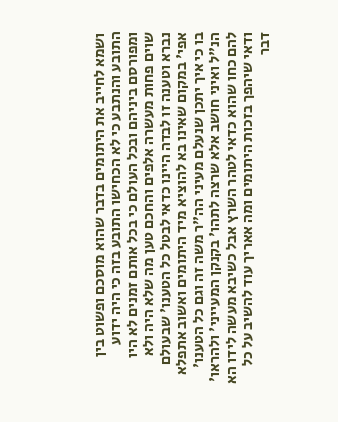ושמא לחייב את היתומים בדבר שהוא מוסכם ופשוט בין התובע והנתבע כי לא הכחישו התובע בזה כי היה ידוע ומפורסם ביניהם ובכל העולם כי בכל אותם זמנים לא היו שוים פחות מעשרה אלפים והחכם טען מה שלא היה ולא נברא וטענה זו לבדה היינו כדאי לבטל כל הטענו' שבעולם אפי' במקום שאינו בא להוציא מיד היתומים ואשוב אתפלא בו כי איך יתכן שנעלם מעיני הה"ר משה זה וגם כל הטענו' הנ"ל ואיני חושב אלא שרצה לתהו' בקנקן המעייני' ולהראו' להם כחו שהוא כדאי לטהר השרץ אבל כשיבא מעשה לידו הא ודאי שיהפך בזכות היתומים ומה אאריך עוד להשיב על כל דבר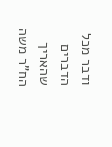ודבר מכל הדברים שהאריך הח"ר משה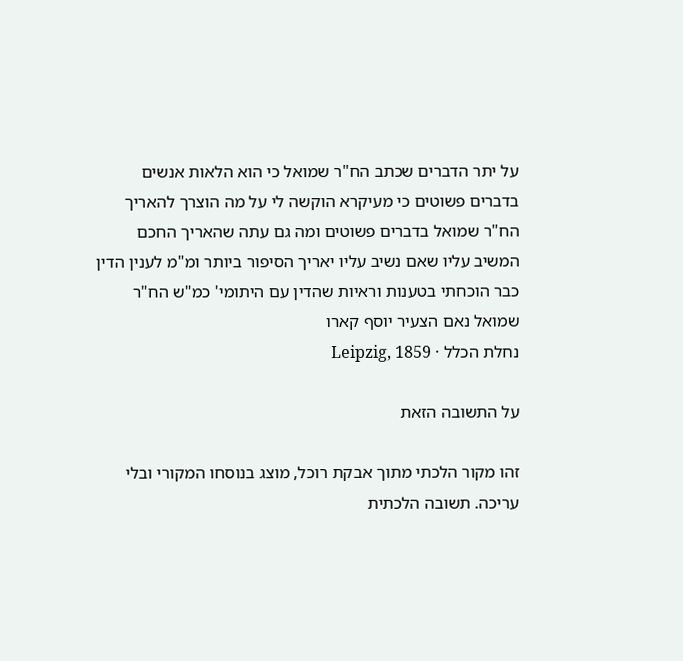על יתר הדברים שכתב הח"ר שמואל כי הוא הלאות אנשים בדברים פשוטים כי מעיקרא הוקשה לי על מה הוצרך להאריך הח"ר שמואל בדברים פשוטים ומה גם עתה שהאריך החכם המשיב עליו שאם נשיב עליו יאריך הסיפור ביותר ומ"מ לענין הדין כבר הוכחתי בטענות וראיות שהדין עם היתומי' כמ"ש הח"ר שמואל נאם הצעיר יוסף קארו
נחלת הכלל · Leipzig, 1859

על התשובה הזאת

זהו מקור הלכתי מתוך אבקת רוכל, מוצג בנוסחו המקורי ובלי עריכה. תשובה הלכתית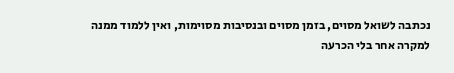נכתבה לשואל מסוים, בזמן מסוים ובנסיבות מסוימות, ואין ללמוד ממנה למקרה אחר בלי הכרעה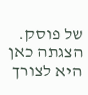של פוסק. הצגתה כאן היא לצורך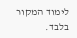לימוד המקור בלבד.